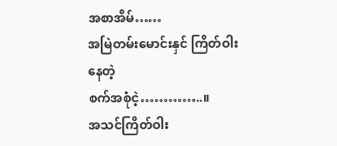အစာအိမ်……
အမြဲတမ်းမောင်းနှင် ကြိတ်ဝါးနေတဲ့
စက်အစုံငဲ့…………..။
အသင်ကြိတ်ဝါး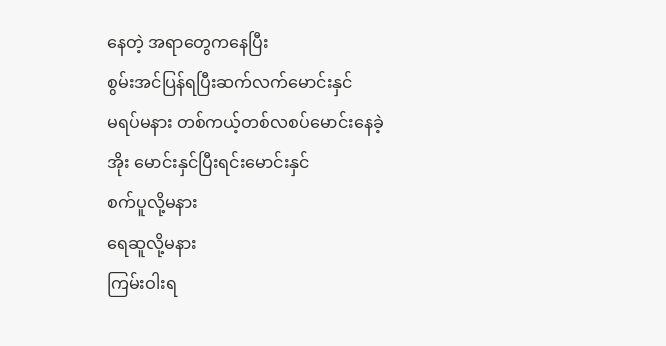နေတဲ့ အရာတွေကနေပြီး
စွမ်းအင်ပြန်ရပြီးဆက်လက်မောင်းနှင်
မရပ်မနား တစ်ကယ့်တစ်လစပ်မောင်းနေခဲ့
အိုး မောင်းနှင်ပြီးရင်းမောင်းနှင်
စက်ပူလို့မနား
ရေဆူလို့မနား
ကြမ်းဝါးရ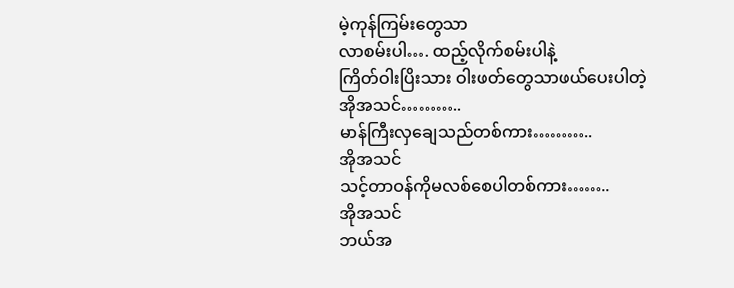မဲ့ကုန်ကြမ်းတွေသာ
လာစမ်းပါ…. ထည့်လိုက်စမ်းပါနဲ့
ကြိတ်ဝါးပြိးသား ဝါးဖတ်တွေသာဖယ်ပေးပါတဲ့
အိုအသင်………..
မာန်ကြီးလှချေသည်တစ်ကား………..
အိုအသင်
သင့်တာဝန်ကိုမလစ်စေပါတစ်ကား……..
အိုအသင်
ဘယ်အ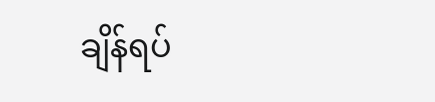ချိန်ရပ်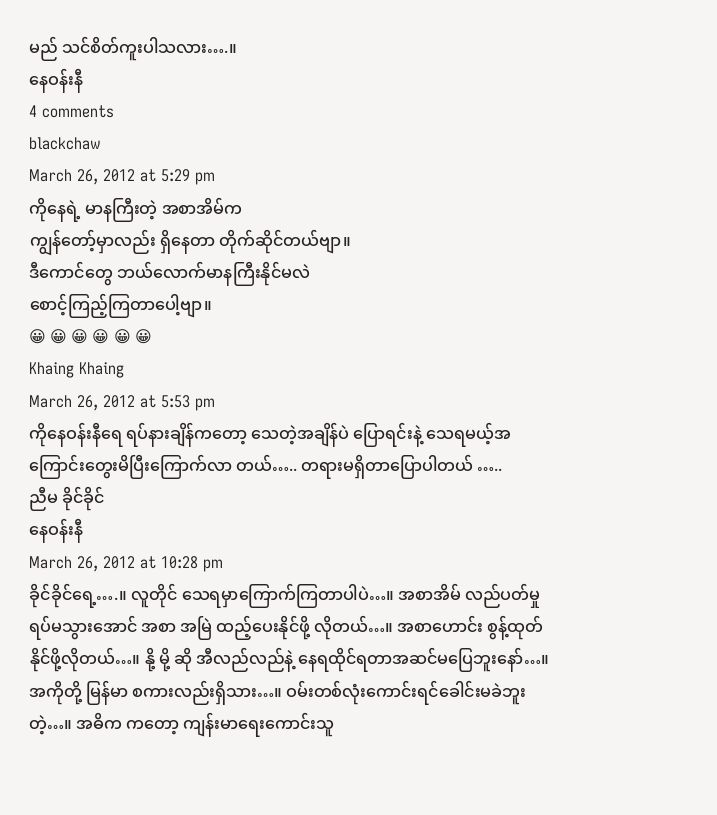မည် သင်စိတ်ကူးပါသလား….။
နေဝန်းနီ
4 comments
blackchaw
March 26, 2012 at 5:29 pm
ကိုနေရဲ့ မာနကြီးတဲ့ အစာအိမ်က
ကျွန်တော့်မှာလည်း ရှိနေတာ တိုက်ဆိုင်တယ်ဗျာ။
ဒီကောင်တွေ ဘယ်လောက်မာနကြီးနိုင်မလဲ
စောင့်ကြည့်ကြတာပေါ့ဗျာ။
😀 😀 😀 😀 😀 😀
Khaing Khaing
March 26, 2012 at 5:53 pm
ကိုနေဝန်းနီရေ ရပ်နားချိန်ကတော့ သေတဲ့အချိန်ပဲ ပြောရင်းနဲ့ သေရမယ့်အကြောင်းတွေးမိပြီးကြောက်လာ တယ်….. တရားမရှိတာပြောပါတယ် …..
ညီမ ခိုင်ခိုင်
နေဝန်းနီ
March 26, 2012 at 10:28 pm
ခိုင်ခိုင်ရေ့….။ လူတိုင် သေရမှာကြောက်ကြတာပါပဲ…။ အစာအိမ် လည်ပတ်မှု ရပ်မသွားအောင် အစာ အမြဲ ထည့်ပေးနိုင်ဖို့ လိုတယ်…။ အစာဟောင်း စွန့်ထုတ်နိုင်ဖို့လိုတယ်…။ နို့ မို့ ဆို အီလည်လည်နဲ့ နေရထိုင်ရတာအဆင်မပြေဘူးနော်…။ အကိုတို့ မြန်မာ စကားလည်းရှိသား…။ ဝမ်းတစ်လုံးကောင်းရင်ခေါင်းမခဲဘူးတဲ့…။ အဓိက ကတော့ ကျန်းမာရေးကောင်းသူ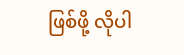ဖြစ်ဖို့ လိုပါ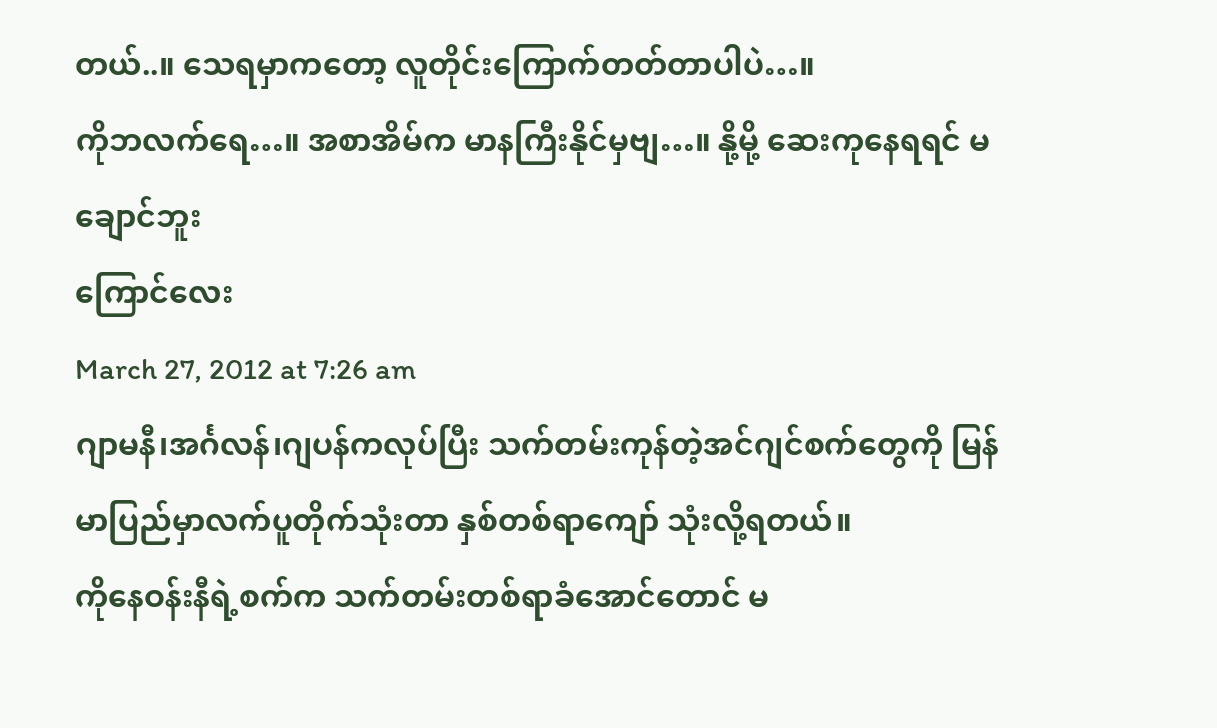တယ်..။ သေရမှာကတော့ လူတိုင်းကြောက်တတ်တာပါပဲ…။
ကိုဘလက်ရေ…။ အစာအိမ်က မာနကြီးနိုင်မှဗျ…။ နို့မို့ ဆေးကုနေရရင် မချောင်ဘူး
ကြောင်လေး
March 27, 2012 at 7:26 am
ဂျာမနီ၊အင်္ဂလန်၊ဂျပန်ကလုပ်ပြီး သက်တမ်းကုန်တဲ့အင်ဂျင်စက်တွေကို မြန်မာပြည်မှာလက်ပူတိုက်သုံးတာ နှစ်တစ်ရာကျော် သုံးလို့ရတယ်။
ကိုနေဝန်းနီရဲ့စက်က သက်တမ်းတစ်ရာခံအောင်တောင် မ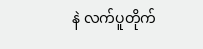နဲ လက်ပူတိုက်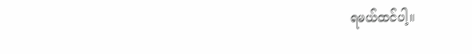ရမယ်ထင်ပါ့။